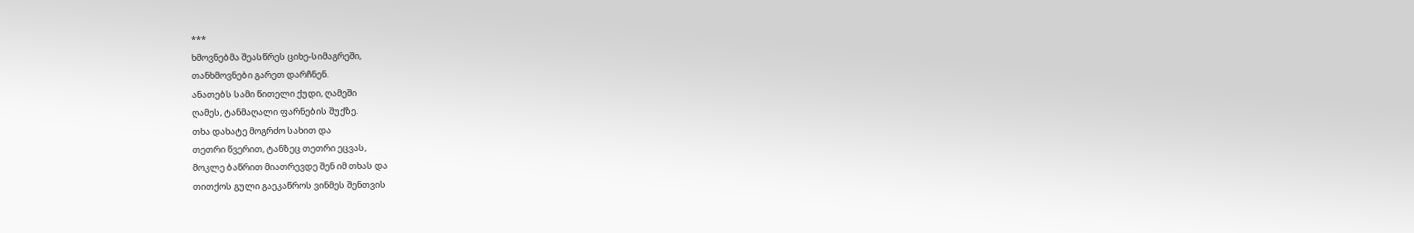***
ხმოვნებმა შეასწრეს ციხე-სიმაგრეში,
თანხმოვნები გარეთ დარჩნენ.
ანათებს სამი წითელი ქუდი, ღამეში
ღამეს, ტანმაღალი ფარნების შუქზე.
თხა დახატე მოგრძო სახით და
თეთრი წვერით, ტანზეც თეთრი ეცვას,
მოკლე ბაწრით მიათრევდე შენ იმ თხას და
თითქოს გული გაეკაწროს ვინმეს შენთვის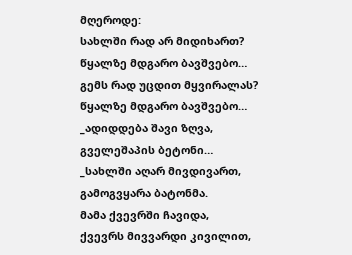მღეროდე:
სახლში რად არ მიდიხართ?
წყალზე მდგარო ბავშვებო…
გემს რად უცდით მყვირალას?
წყალზე მდგარო ბავშვებო…
_ადიდდება შავი ზღვა,
გველეშაპის ბეტონი…
_სახლში აღარ მივდივართ,
გამოგვყარა ბატონმა.
მამა ქვევრში ჩავიდა,
ქვევრს მივვარდი კივილით,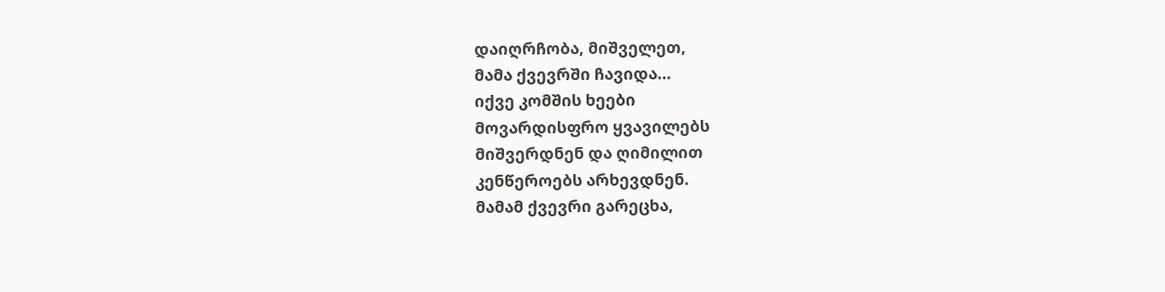დაიღრჩობა, მიშველეთ,
მამა ქვევრში ჩავიდა…
იქვე კომშის ხეები
მოვარდისფრო ყვავილებს
მიშვერდნენ და ღიმილით
კენწეროებს არხევდნენ.
მამამ ქვევრი გარეცხა,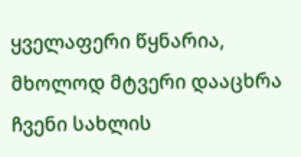ყველაფერი წყნარია,
მხოლოდ მტვერი დააცხრა
ჩვენი სახლის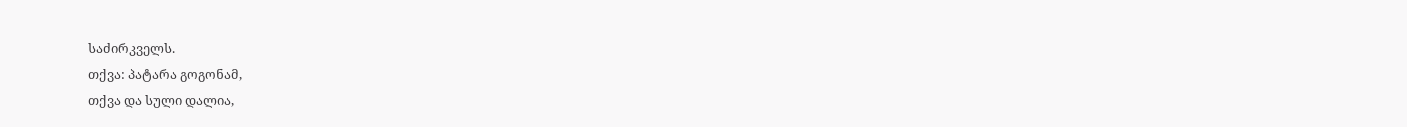საძირკველს.
თქვა: პატარა გოგონამ,
თქვა და სული დალია,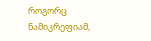როგორც ნამიკრეფიამ,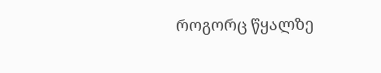როგორც წყალზე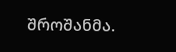შროშანმა.